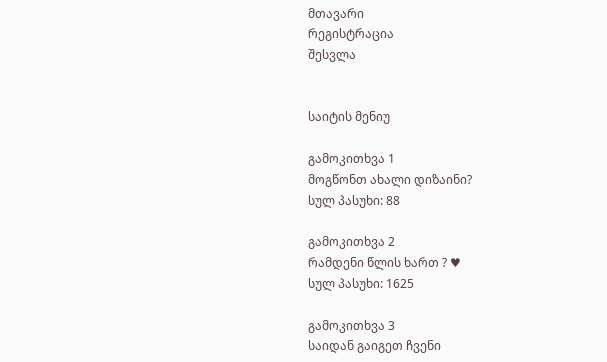მთავარი
რეგისტრაცია
შესვლა


საიტის მენიუ

გამოკითხვა 1
მოგწონთ ახალი დიზაინი?
სულ პასუხი: 88

გამოკითხვა 2
რამდენი წლის ხართ ? ♥
სულ პასუხი: 1625

გამოკითხვა 3
საიდან გაიგეთ ჩვენი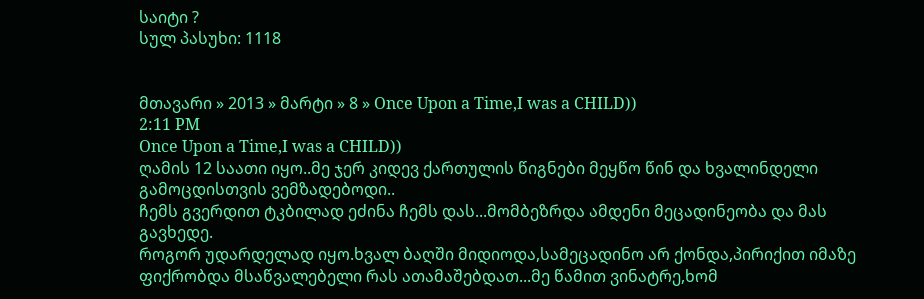საიტი ?
სულ პასუხი: 1118


მთავარი » 2013 » მარტი » 8 » Once Upon a Time,I was a CHILD))
2:11 PM
Once Upon a Time,I was a CHILD))
ღამის 12 საათი იყო..მე ჯერ კიდევ ქართულის წიგნები მეყწო წინ და ხვალინდელი გამოცდისთვის ვემზადებოდი..
ჩემს გვერდით ტკბილად ეძინა ჩემს დას...მომბეზრდა ამდენი მეცადინეობა და მას გავხედე.
როგორ უდარდელად იყო.ხვალ ბაღში მიდიოდა,სამეცადინო არ ქონდა,პირიქით იმაზე ფიქრობდა მსაწვალებელი რას ათამაშებდათ...მე წამით ვინატრე,ხომ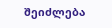შეიძლება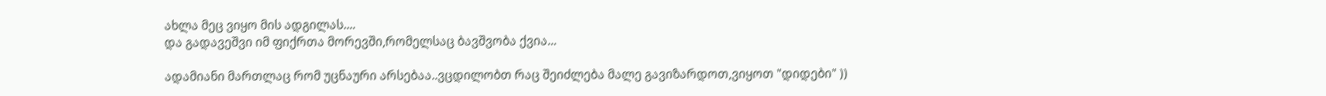ახლა მეც ვიყო მის ადგილას....
და გადავეშვი იმ ფიქრთა მორევში,რომელსაც ბავშვობა ქვია...

ადამიანი მართლაც რომ უცნაური არსებაა..ვცდილობთ რაც შეიძლება მალე გავიზარდოთ,ვიყოთ "დიდები" ))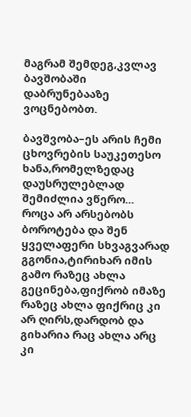მაგრამ შემდეგ,კვლავ ბავშობაში დაბრუნებააზე ვოცნებობთ.

ბავშვობა–ეს არის ჩემი ცხოვრების საუკეთესო ხანა,რომელზედაც დაუსრულებლად შემიძლია ვწერო...
როცა არ არსებობს ბოროტება და შენ ყველაფერი სხვაგვარად გგონია,ტირიხარ იმის გამო რაზეც ახლა გეცინება,ფიქრობ იმაზე რაზეც ახლა ფიქრიც კი არ ღირს,დარდობ და გიხარია რაც ახლა არც კი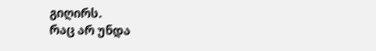გიღირს.
რაც არ უნდა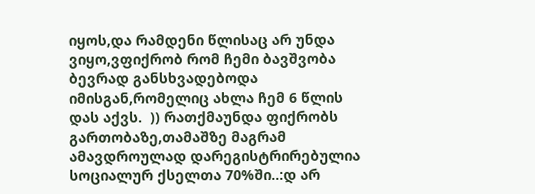იყოს,და რამდენი წლისაც არ უნდა ვიყო,ვფიქრობ რომ ჩემი ბავშვობა ბევრად განსხვადებოდა იმისგან,რომელიც ახლა ჩემ 6 წლის დას აქვს.  )) რათქმაუნდა ფიქრობს გართობაზე,თამაშზე მაგრამ ამავდროულად დარეგისტრირებულია სოციალურ ქსელთა 70%ში..:დ არ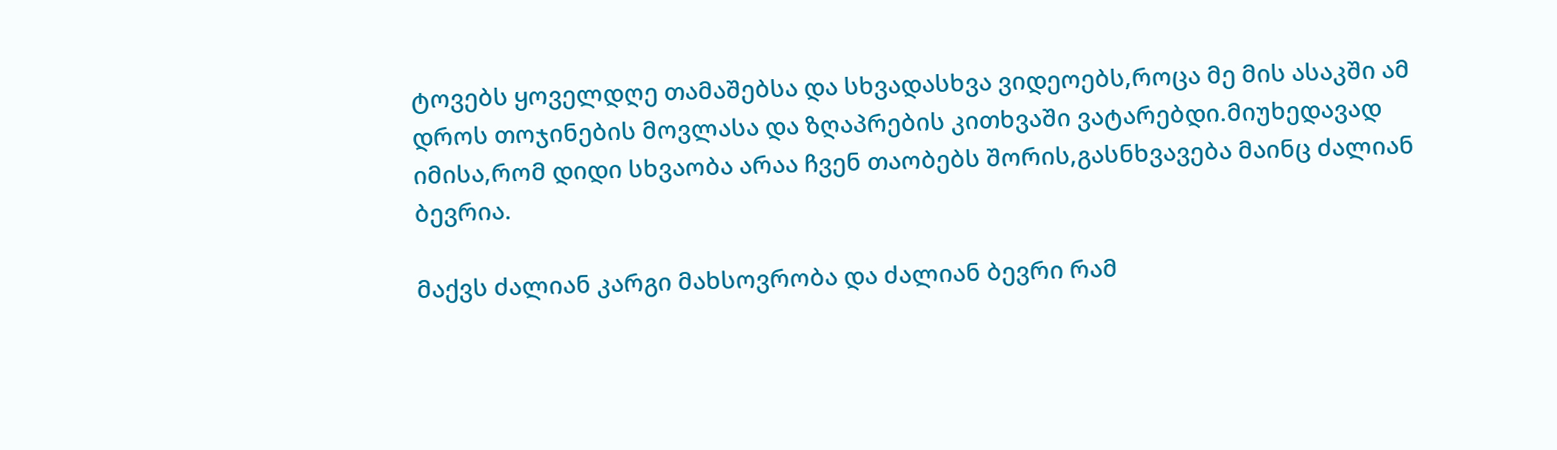ტოვებს ყოველდღე თამაშებსა და სხვადასხვა ვიდეოებს,როცა მე მის ასაკში ამ დროს თოჯინების მოვლასა და ზღაპრების კითხვაში ვატარებდი.მიუხედავად იმისა,რომ დიდი სხვაობა არაა ჩვენ თაობებს შორის,გასნხვავება მაინც ძალიან ბევრია.

მაქვს ძალიან კარგი მახსოვრობა და ძალიან ბევრი რამ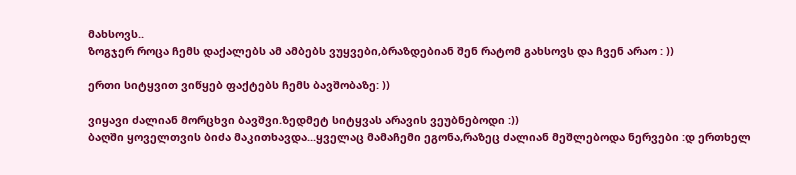მახსოვს..
ზოგჯერ როცა ჩემს დაქალებს ამ ამბებს ვუყვები,ბრაზდებიან შენ რატომ გახსოვს და ჩვენ არაო : ))

ერთი სიტყვით ვიწყებ ფაქტებს ჩემს ბავშობაზე: ))

ვიყავი ძალიან მორცხვი ბავშვი.ზედმეტ სიტყვას არავის ვეუბნებოდი :))
ბაღში ყოველთვის ბიძა მაკითხავდა...ყველაც მამაჩემი ეგონა,რაზეც ძალიან მეშლებოდა ნერვები :დ ერთხელ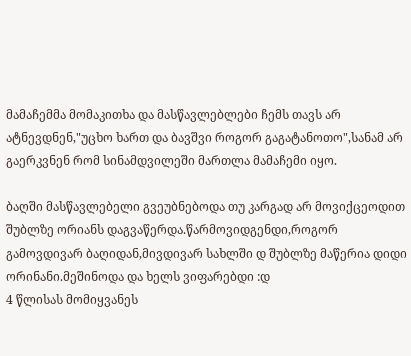მამაჩემმა მომაკითხა და მასწავლებლები ჩემს თავს არ ატნევდნენ,"უცხო ხართ და ბავშვი როგორ გაგატანოთო",სანამ არ გაერკვნენ რომ სინამდვილეში მართლა მამაჩემი იყო.

ბაღში მასწავლებელი გვეუბნებოდა თუ კარგად არ მოვიქცეოდით შუბლზე ორიანს დაგვაწერდა.წარმოვიდგენდი,როგორ გამოვდივარ ბაღიდან,მივდივარ სახლში დ შუბლზე მაწერია დიდი ორინანი.მეშინოდა და ხელს ვიფარებდი :დ
4 წლისას მომიყვანეს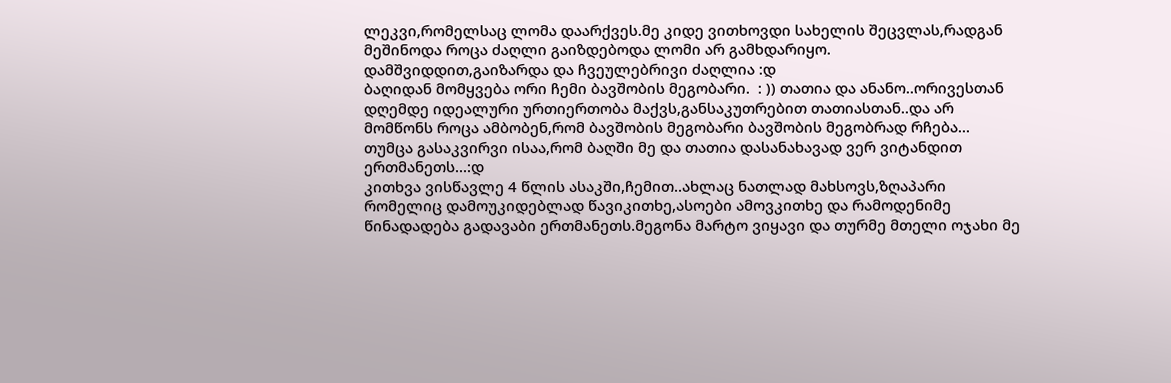ლეკვი,რომელსაც ლომა დაარქვეს.მე კიდე ვითხოვდი სახელის შეცვლას,რადგან მეშინოდა როცა ძაღლი გაიზდებოდა ლომი არ გამხდარიყო.
დამშვიდდით,გაიზარდა და ჩვეულებრივი ძაღლია :დ
ბაღიდან მომყვება ორი ჩემი ბავშობის მეგობარი.  : )) თათია და ანანო..ორივესთან დღემდე იდეალური ურთიერთობა მაქვს,განსაკუთრებით თათიასთან..და არ მომწონს როცა ამბობენ,რომ ბავშობის მეგობარი ბავშობის მეგობრად რჩება...
თუმცა გასაკვირვი ისაა,რომ ბაღში მე და თათია დასანახავად ვერ ვიტანდით ერთმანეთს...:დ
კითხვა ვისწავლე 4 წლის ასაკში,ჩემით..ახლაც ნათლად მახსოვს,ზღაპარი რომელიც დამოუკიდებლად წავიკითხე,ასოები ამოვკითხე და რამოდენიმე წინადადება გადავაბი ერთმანეთს.მეგონა მარტო ვიყავი და თურმე მთელი ოჯახი მე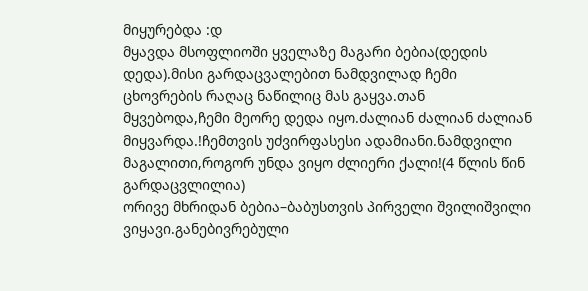მიყურებდა :დ
მყავდა მსოფლიოში ყველაზე მაგარი ბებია(დედის დედა).მისი გარდაცვალებით ნამდვილად ჩემი ცხოვრების რაღაც ნაწილიც მას გაყვა.თან მყვებოდა,ჩემი მეორე დედა იყო.ძალიან ძალიან ძალიან მიყვარდა.!ჩემთვის უძვირფასესი ადამიანი.ნამდვილი მაგალითი,როგორ უნდა ვიყო ძლიერი ქალი!(4 წლის წინ გარდაცვლილია)
ორივე მხრიდან ბებია–ბაბუსთვის პირველი შვილიშვილი ვიყავი.განებივრებული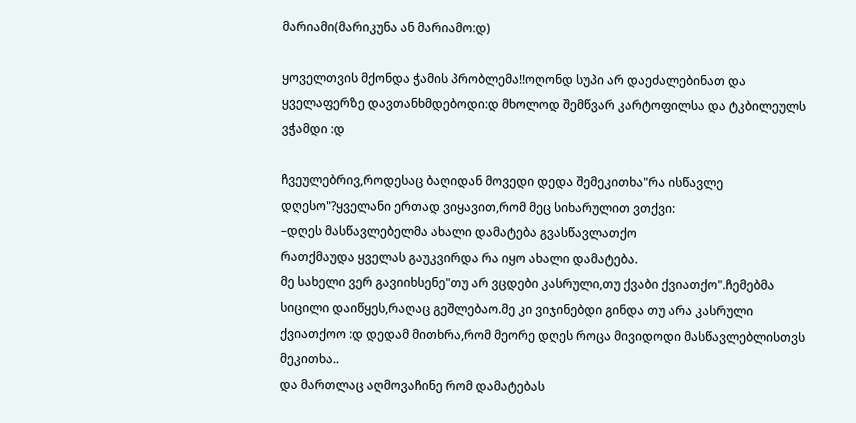მარიამი(მარიკუნა ან მარიამო:დ)

ყოველთვის მქონდა ჭამის პრობლემა!!ოღონდ სუპი არ დაეძალებინათ და ყველაფერზე დავთანხმდებოდი:დ მხოლოდ შემწვარ კარტოფილსა და ტკბილეულს ვჭამდი :დ

ჩვეულებრივ,როდესაც ბაღიდან მოვედი დედა შემეკითხა"რა ისწავლე დღესო"?ყველანი ერთად ვიყავით,რომ მეც სიხარულით ვთქვი:
–დღეს მასწავლებელმა ახალი დამატება გვასწავლათქო
რათქმაუდა ყველას გაუკვირდა რა იყო ახალი დამატება.
მე სახელი ვერ გავიიხსენე"თუ არ ვცდები კასრული,თუ ქვაბი ქვიათქო".ჩემებმა სიცილი დაიწყეს,რაღაც გეშლებაო.მე კი ვიჯინებდი გინდა თუ არა კასრული ქვიათქოო :დ დედამ მითხრა,რომ მეორე დღეს როცა მივიდოდი მასწავლებლისთვს მეკითხა..
და მართლაც აღმოვაჩინე რომ დამატებას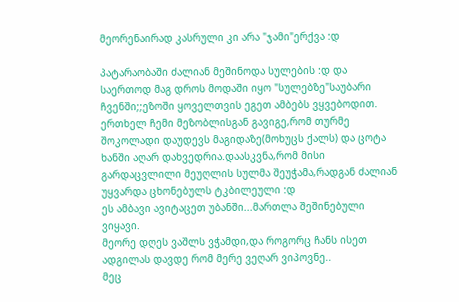მეორენაირად კასრული კი არა "ჯამი"ერქვა :დ

პატარაობაში ძალიან მეშინოდა სულების :დ და საერთოდ მაგ დროს მოდაში იყო "სულებზე"საუბარი ჩვენში;;ეზოში ყოველთვის ეგეთ ამბებს ვყვებოდით.
ერთხელ ჩემი მეზობლისგან გავიგე,რომ თურმე შოკოლადი დაუდევს მაგიდაზე(მოხუცს ქალს) და ცოტა ხანში აღარ დახვედრია.დაასკვნა,რომ მისი გარდაცვლილი მეუღლის სულმა შეუჭამა,რადგან ძალიან უყვარდა ცხონებულს ტკბილეული :დ
ეს ამბავი ავიტაცეთ უბანში...მართლა შეშინებული ვიყავი.
მეორე დღეს ვაშლს ვჭამდი,და როგორც ჩანს ისეთ ადგილას დავდე რომ მერე ვეღარ ვიპოვნე..
მეც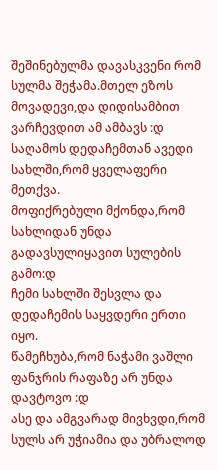შეშინებულმა დავასკვენი რომ სულმა შეჭამა.მთელ ეზოს მოვადევი,და დიდისამბით ვარჩევდით ამ ამბავს :დ
საღამოს დედაჩემთან ავედი სახლში,რომ ყველაფერი მეთქვა.
მოფიქრებული მქონდა,რომ სახლიდან უნდა გადავსულიყავით სულების გამო:დ
ჩემი სახლში შესვლა და დედაჩემის საყვდერი ერთი იყო.
წამეჩხუბა,რომ ნაჭამი ვაშლი ფანჯრის რაფაზე არ უნდა დავტოვო :დ
ასე და ამგვარად მივხვდი,რომ სულს არ უჭიამია და უბრალოდ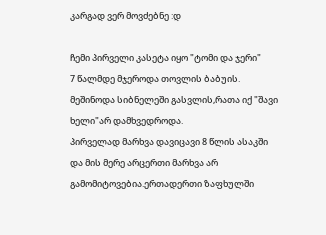კარგად ვერ მოვძებნე :დ

ჩემი პირველი კასეტა იყო "ტომი და ჯერი"
7 წალმდე მჯეროდა თოვლის ბაბუის.
მეშინოდა სიბნელეში გასვლის,რათა იქ "შავი ხელი"არ დამხვედროდა.
პირველად მარხვა დავიცავი 8 წლის ასაკში და მის მერე არცერთი მარხვა არ გამომიტოვებია.ერთადერთი ზაფხულში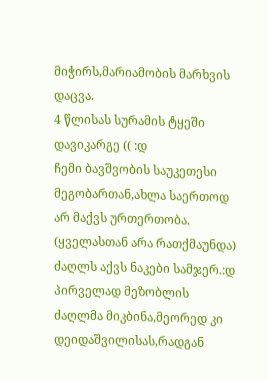მიჭირს,მარიამობის მარხვის დაცვა.
4 წლისას სურამის ტყეში დავიკარგე (( :დ
ჩემი ბავშვობის საუკეთესი მეგობართან,ახლა საერთოდ არ მაქვს ურთერთობა.
(ყველასთან არა რათქმაუნდა)
ძაღლს აქვს ნაკები სამჯერ.:დ პირველად მეზობლის ძაღლმა მიკბინა,მეორედ კი დეიდაშვილისას,რადგან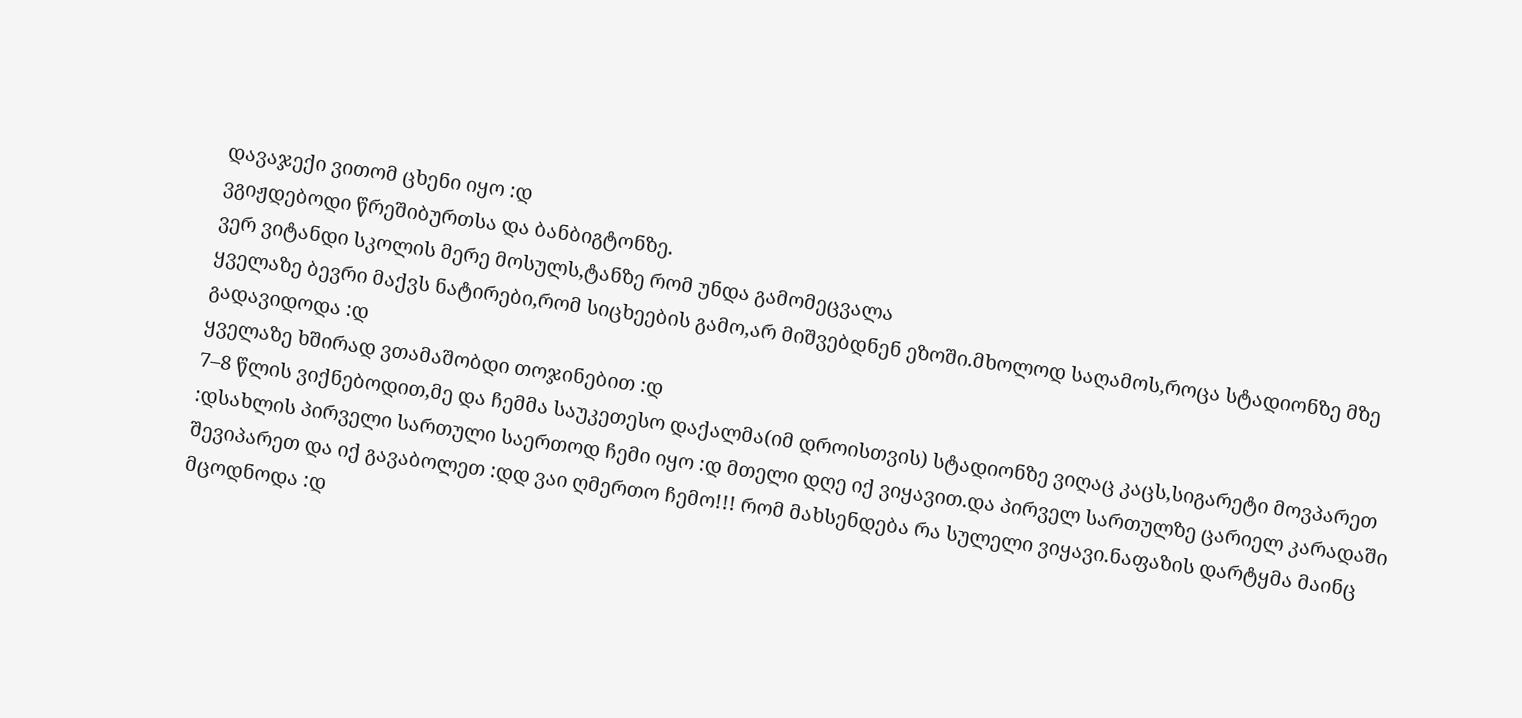დავაჯექი ვითომ ცხენი იყო :დ
ვგიჟდებოდი წრეშიბურთსა და ბანბიგტონზე.
ვერ ვიტანდი სკოლის მერე მოსულს,ტანზე რომ უნდა გამომეცვალა
ყველაზე ბევრი მაქვს ნატირები,რომ სიცხეების გამო,არ მიშვებდნენ ეზოში.მხოლოდ საღამოს,როცა სტადიონზე მზე გადავიდოდა :დ
ყველაზე ხშირად ვთამაშობდი თოჯინებით :დ
7–8 წლის ვიქნებოდით,მე და ჩემმა საუკეთესო დაქალმა(იმ დროისთვის) სტადიონზე ვიღაც კაცს,სიგარეტი მოვპარეთ :დსახლის პირველი სართული საერთოდ ჩემი იყო :დ მთელი დღე იქ ვიყავით.და პირველ სართულზე ცარიელ კარადაში შევიპარეთ და იქ გავაბოლეთ :დდ ვაი ღმერთო ჩემო!!! რომ მახსენდება რა სულელი ვიყავი.ნაფაზის დარტყმა მაინც მცოდნოდა :დ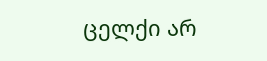ცელქი არ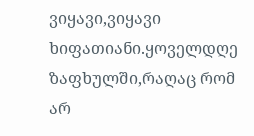ვიყავი,ვიყავი ხიფათიანი.ყოველდღე ზაფხულში,რაღაც რომ არ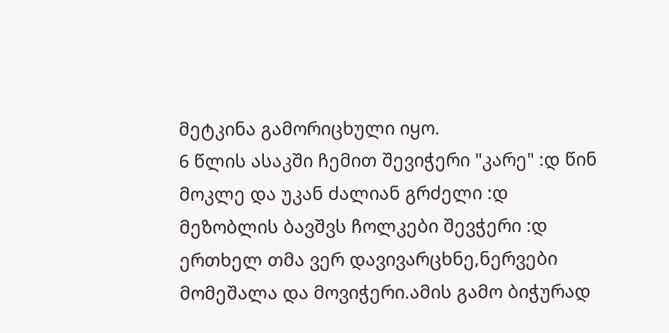მეტკინა გამორიცხული იყო.
6 წლის ასაკში ჩემით შევიჭერი "კარე" :დ წინ მოკლე და უკან ძალიან გრძელი :დ
მეზობლის ბავშვს ჩოლკები შევჭერი :დ
ერთხელ თმა ვერ დავივარცხნე,ნერვები მომეშალა და მოვიჭერი.ამის გამო ბიჭურად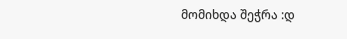მომიხდა შეჭრა :დ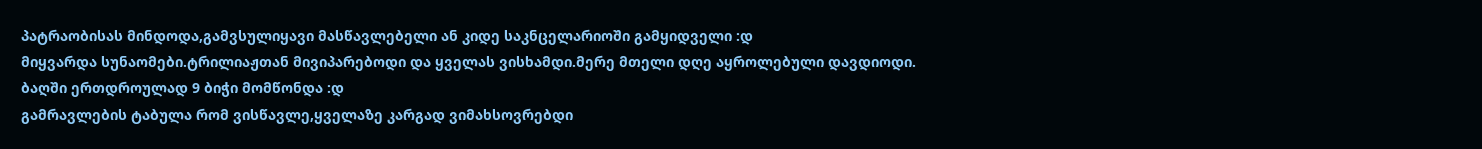პატრაობისას მინდოდა,გამვსულიყავი მასწავლებელი ან კიდე საკნცელარიოში გამყიდველი :დ
მიყვარდა სუნაომები.ტრილიაჟთან მივიპარებოდი და ყველას ვისხამდი.მერე მთელი დღე აყროლებული დავდიოდი.
ბაღში ერთდროულად 9 ბიჭი მომწონდა :დ
გამრავლების ტაბულა რომ ვისწავლე,ყველაზე კარგად ვიმახსოვრებდი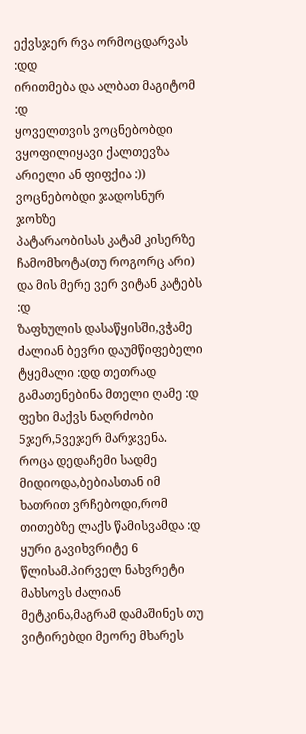ექვსჯერ რვა ორმოცდარვას :დდ
ირითმება და ალბათ მაგიტომ :დ
ყოველთვის ვოცნებობდი ვყოფილიყავი ქალთევზა არიელი ან ფიფქია :))
ვოცნებობდი ჯადოსნურ ჯოხზე
პატარაობისას კატამ კისერზე ჩამომხოტა(თუ როგორც არი) და მის მერე ვერ ვიტან კატებს :დ
ზაფხულის დასაწყისში,ვჭამე ძალიან ბევრი დაუმწიფებელი ტყემალი :დდ თეთრად გამათენებინა მთელი ღამე :დ
ფეხი მაქვს ნაღრძობი 5ჯერ,5ვეჯერ მარჯვენა.
როცა დედაჩემი სადმე მიდიოდა,ბებიასთან იმ ხათრით ვრჩებოდი,რომ თითებზე ლაქს წამისვამდა :დ
ყური გავიხვრიტე 6 წლისამ.პირველ ნახვრეტი მახსოვს ძალიან მეტკინა,მაგრამ დამაშინეს თუ ვიტირებდი მეორე მხარეს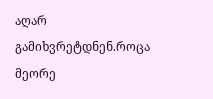აღარ გამიხვრეტდნენ.როცა მეორე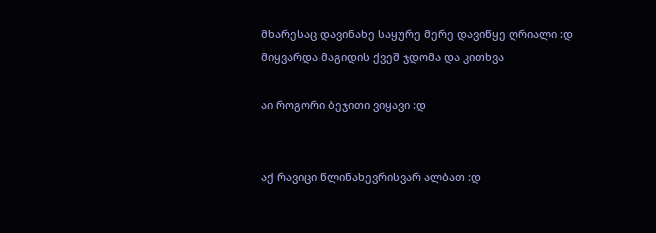მხარესაც დავინახე საყურე მერე დავიწყე ღრიალი :დ
მიყვარდა მაგიდის ქვეშ ჯდომა და კითხვა

აი როგორი ბეჯითი ვიყავი :დ


აქ რავიცი წლინახევრისვარ ალბათ :დ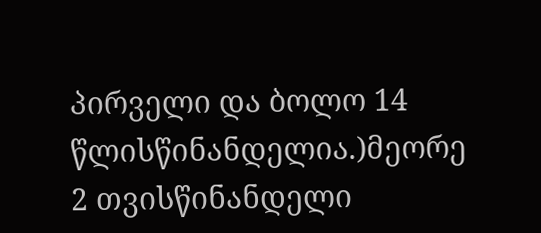პირველი და ბოლო 14 წლისწინანდელია.)მეორე 2 თვისწინანდელი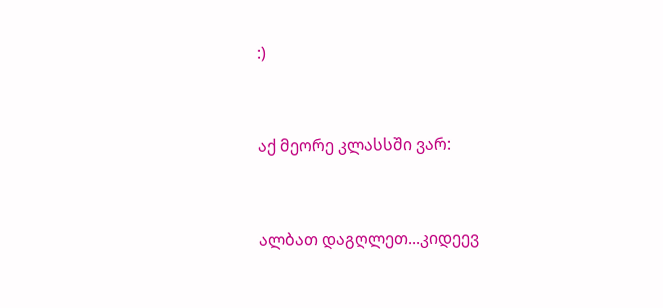:)


აქ მეორე კლასსში ვარ:


ალბათ დაგღლეთ...კიდეევ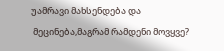უამრავი მახსენდება და
 მეცინება,მაგრამ რამდენი მოვყვე?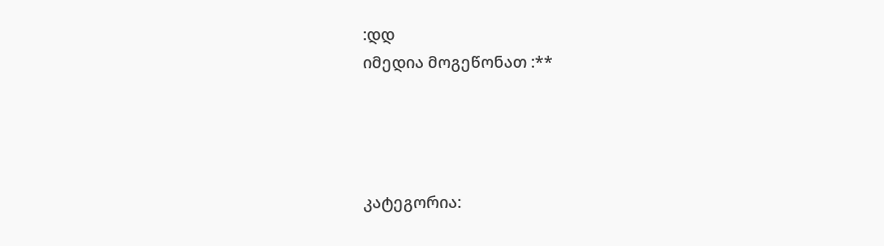:დდ
იმედია მოგეწონათ :**




კატეგორია: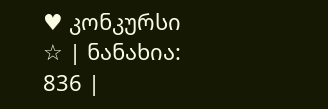♥ კონკურსი ☆ | ნანახია: 836 |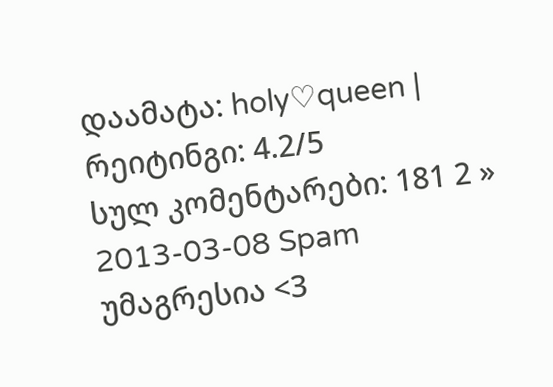დაამატა: holy♡queen | რეიტინგი: 4.2/5
სულ კომენტარები: 181 2 »
2013-03-08 Spam
უმაგრესია <3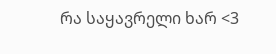რა საყავრელი ხარ <3